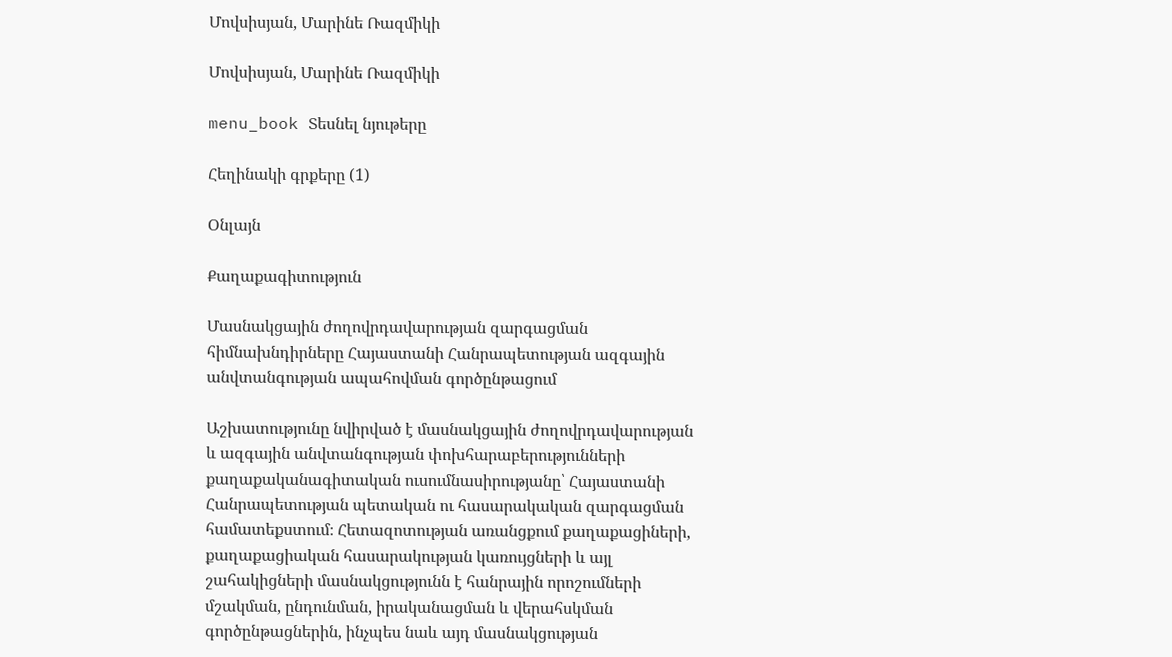Մովսիսյան, Մարինե Ռազմիկի

Մովսիսյան, Մարինե Ռազմիկի

menu_book Տեսնել նյութերը

Հեղինակի գրքերը (1)

Օնլայն

Քաղաքագիտություն

Մասնակցային ժողովրդավարության զարգացման հիմնախնդիրները Հայաստանի Հանրապետության ազգային անվտանգության ապահովման գործընթացում

Աշխատությունը նվիրված է մասնակցային ժողովրդավարության և ազգային անվտանգության փոխհարաբերությունների քաղաքականագիտական ուսումնասիրությանը՝ Հայաստանի Հանրապետության պետական ու հասարակական զարգացման համատեքստում։ Հետազոտության առանցքում քաղաքացիների, քաղաքացիական հասարակության կառույցների և այլ շահակիցների մասնակցությունն է հանրային որոշումների մշակման, ընդունման, իրականացման և վերահսկման գործընթացներին, ինչպես նաև այդ մասնակցության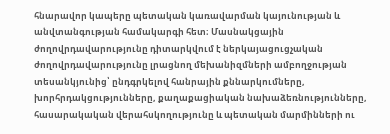հնարավոր կապերը պետական կառավարման կայունության և անվտանգության համակարգի հետ։ Մասնակցային ժողովրդավարությունը դիտարկվում է ներկայացուցչական ժողովրդավարությունը լրացնող մեխանիզմների ամբողջության տեսանկյունից՝ ընդգրկելով հանրային քննարկումները, խորհրդակցությունները, քաղաքացիական նախաձեռնությունները, հասարակական վերահսկողությունը և պետական մարմինների ու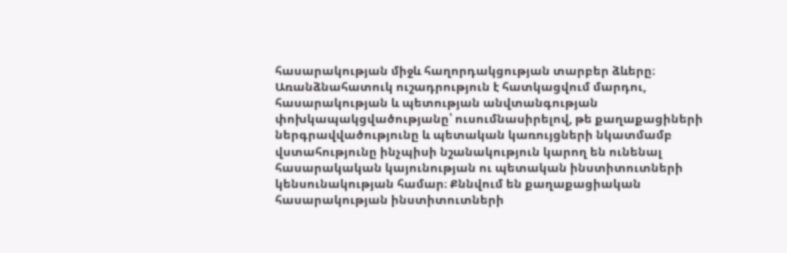հասարակության միջև հաղորդակցության տարբեր ձևերը։ Առանձնահատուկ ուշադրություն է հատկացվում մարդու, հասարակության և պետության անվտանգության փոխկապակցվածությանը՝ ուսումնասիրելով, թե քաղաքացիների ներգրավվածությունը և պետական կառույցների նկատմամբ վստահությունը ինչպիսի նշանակություն կարող են ունենալ հասարակական կայունության ու պետական ինստիտուտների կենսունակության համար։ Քննվում են քաղաքացիական հասարակության ինստիտուտների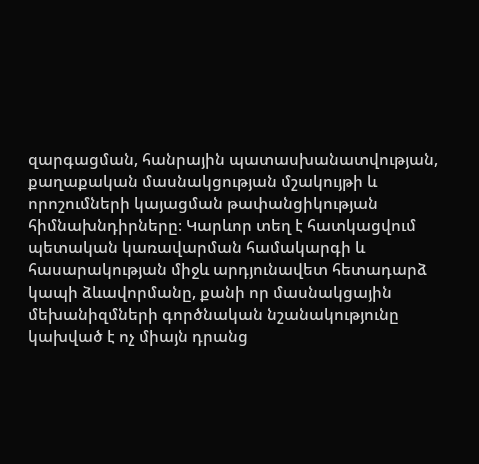զարգացման, հանրային պատասխանատվության, քաղաքական մասնակցության մշակույթի և որոշումների կայացման թափանցիկության հիմնախնդիրները։ Կարևոր տեղ է հատկացվում պետական կառավարման համակարգի և հասարակության միջև արդյունավետ հետադարձ կապի ձևավորմանը, քանի որ մասնակցային մեխանիզմների գործնական նշանակությունը կախված է ոչ միայն դրանց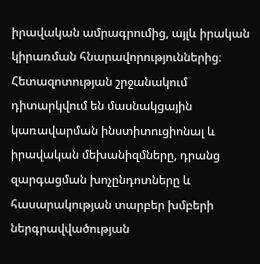իրավական ամրագրումից, այլև իրական կիրառման հնարավորություններից։ Հետազոտության շրջանակում դիտարկվում են մասնակցային կառավարման ինստիտուցիոնալ և իրավական մեխանիզմները, դրանց զարգացման խոչընդոտները և հասարակության տարբեր խմբերի ներգրավվածության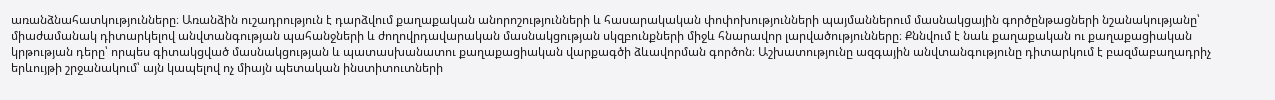առանձնահատկությունները։ Առանձին ուշադրություն է դարձվում քաղաքական անորոշությունների և հասարակական փոփոխությունների պայմաններում մասնակցային գործընթացների նշանակությանը՝ միաժամանակ դիտարկելով անվտանգության պահանջների և ժողովրդավարական մասնակցության սկզբունքների միջև հնարավոր լարվածությունները։ Քննվում է նաև քաղաքական ու քաղաքացիական կրթության դերը՝ որպես գիտակցված մասնակցության և պատասխանատու քաղաքացիական վարքագծի ձևավորման գործոն։ Աշխատությունը ազգային անվտանգությունը դիտարկում է բազմաբաղադրիչ երևույթի շրջանակում՝ այն կապելով ոչ միայն պետական ինստիտուտների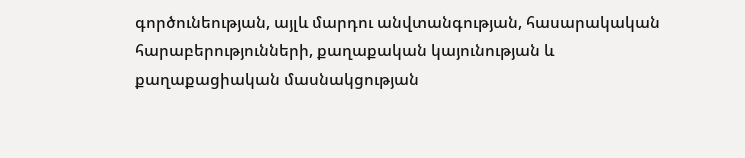գործունեության, այլև մարդու անվտանգության, հասարակական հարաբերությունների, քաղաքական կայունության և քաղաքացիական մասնակցության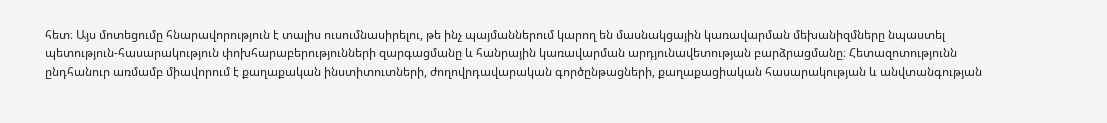հետ։ Այս մոտեցումը հնարավորություն է տալիս ուսումնասիրելու, թե ինչ պայմաններում կարող են մասնակցային կառավարման մեխանիզմները նպաստել պետություն-հասարակություն փոխհարաբերությունների զարգացմանը և հանրային կառավարման արդյունավետության բարձրացմանը։ Հետազոտությունն ընդհանուր առմամբ միավորում է քաղաքական ինստիտուտների, ժողովրդավարական գործընթացների, քաղաքացիական հասարակության և անվտանգության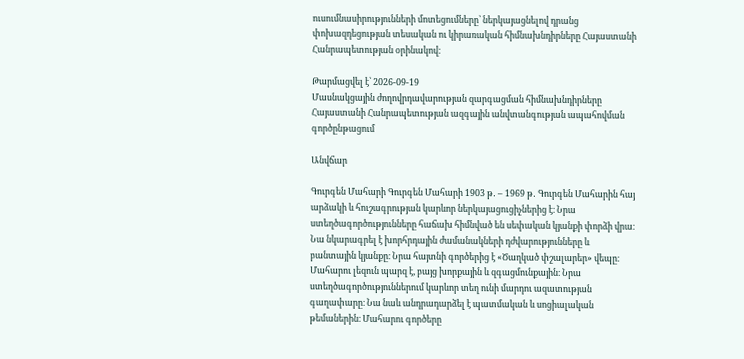ուսումնասիրությունների մոտեցումները՝ ներկայացնելով դրանց փոխազդեցության տեսական ու կիրառական հիմնախնդիրները Հայաստանի Հանրապետության օրինակով։

Թարմացվել է՝ 2026-09-19
Մասնակցային ժողովրդավարության զարգացման հիմնախնդիրները Հայաստանի Հանրապետության ազգային անվտանգության ապահովման գործընթացում

Անվճար

Գուրգեն Մահարի Գուրգեն Մահարի 1903 թ․ – 1969 թ․ Գուրգեն Մահարին հայ արձակի և հուշագրության կարևոր ներկայացուցիչներից է։ Նրա ստեղծագործությունները հաճախ հիմնված են սեփական կյանքի փորձի վրա։ Նա նկարագրել է խորհրդային ժամանակների դժվարությունները և բանտային կյանքը։ Նրա հայտնի գործերից է «Ծաղկած փշալարեր» վեպը։ Մահարու լեզուն պարզ է, բայց խորքային և զգացմունքային։ Նրա ստեղծագործություններում կարևոր տեղ ունի մարդու ազատության գաղափարը։ Նա նաև անդրադարձել է պատմական և սոցիալական թեմաներին։ Մահարու գործերը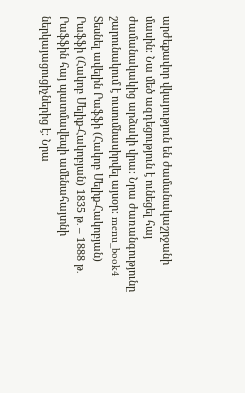արժեքավոր վկայություն են ժամանակաշրջանի մասին։ Նա մեծ ազդեցություն է ունեցել հայ ժամանակակից արձակի վրա։ Նրա ժառանգությունը շարունակում է ուսումնասիրվել այսօր։ menu_book4 Տեսնել ավելին Րաֆֆի (Հակոբ Մելիք-Հակոբյան) Րաֆֆի (Հակոբ Մելիք-Հակոբյան) 1835 թ․ – 1888 թ․ Րաֆֆին հայ պատմավեպի ամենահայտնի ներկայացուցիչներից է։ Նրա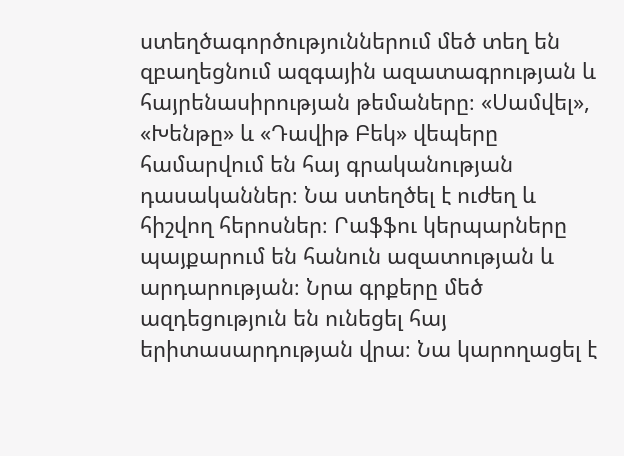ստեղծագործություններում մեծ տեղ են զբաղեցնում ազգային ազատագրության և հայրենասիրության թեմաները։ «Սամվել», «Խենթը» և «Դավիթ Բեկ» վեպերը համարվում են հայ գրականության դասականներ։ Նա ստեղծել է ուժեղ և հիշվող հերոսներ։ Րաֆֆու կերպարները պայքարում են հանուն ազատության և արդարության։ Նրա գրքերը մեծ ազդեցություն են ունեցել հայ երիտասարդության վրա։ Նա կարողացել է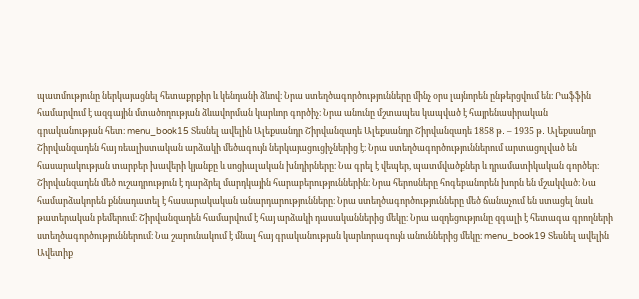պատմությունը ներկայացնել հետաքրքիր և կենդանի ձևով։ Նրա ստեղծագործությունները մինչ օրս լայնորեն ընթերցվում են։ Րաֆֆին համարվում է ազգային մտածողության ձևավորման կարևոր գործիչ։ Նրա անունը մշտապես կապված է հայրենասիրական գրականության հետ։ menu_book15 Տեսնել ավելին Ալեքսանդր Շիրվանզադե Ալեքսանդր Շիրվանզադե 1858 թ․ – 1935 թ․ Ալեքսանդր Շիրվանզադեն հայ ռեալիստական արձակի մեծագույն ներկայացուցիչներից է։ Նրա ստեղծագործություններում արտացոլված են հասարակության տարբեր խավերի կյանքը և սոցիալական խնդիրները։ Նա գրել է վեպեր, պատմվածքներ և դրամատիկական գործեր։ Շիրվանզադեն մեծ ուշադրություն է դարձրել մարդկային հարաբերություններին։ Նրա հերոսները հոգեբանորեն խորն են մշակված։ Նա համարձակորեն քննադատել է հասարակական անարդարությունները։ Նրա ստեղծագործությունները մեծ ճանաչում են ստացել նաև թատերական բեմերում։ Շիրվանզադեն համարվում է հայ արձակի դասականներից մեկը։ Նրա ազդեցությունը զգալի է հետագա գրողների ստեղծագործություններում։ Նա շարունակում է մնալ հայ գրականության կարևորագույն անուններից մեկը։ menu_book19 Տեսնել ավելին Ավետիք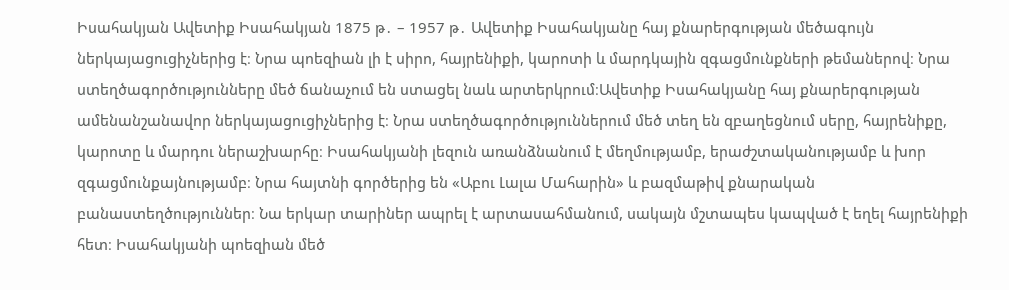Իսահակյան Ավետիք Իսահակյան 1875 թ․ – 1957 թ․ Ավետիք Իսահակյանը հայ քնարերգության մեծագույն ներկայացուցիչներից է։ Նրա պոեզիան լի է սիրո, հայրենիքի, կարոտի և մարդկային զգացմունքների թեմաներով։ Նրա ստեղծագործությունները մեծ ճանաչում են ստացել նաև արտերկրում։Ավետիք Իսահակյանը հայ քնարերգության ամենանշանավոր ներկայացուցիչներից է։ Նրա ստեղծագործություններում մեծ տեղ են զբաղեցնում սերը, հայրենիքը, կարոտը և մարդու ներաշխարհը։ Իսահակյանի լեզուն առանձնանում է մեղմությամբ, երաժշտականությամբ և խոր զգացմունքայնությամբ։ Նրա հայտնի գործերից են «Աբու Լալա Մահարին» և բազմաթիվ քնարական բանաստեղծություններ։ Նա երկար տարիներ ապրել է արտասահմանում, սակայն մշտապես կապված է եղել հայրենիքի հետ։ Իսահակյանի պոեզիան մեծ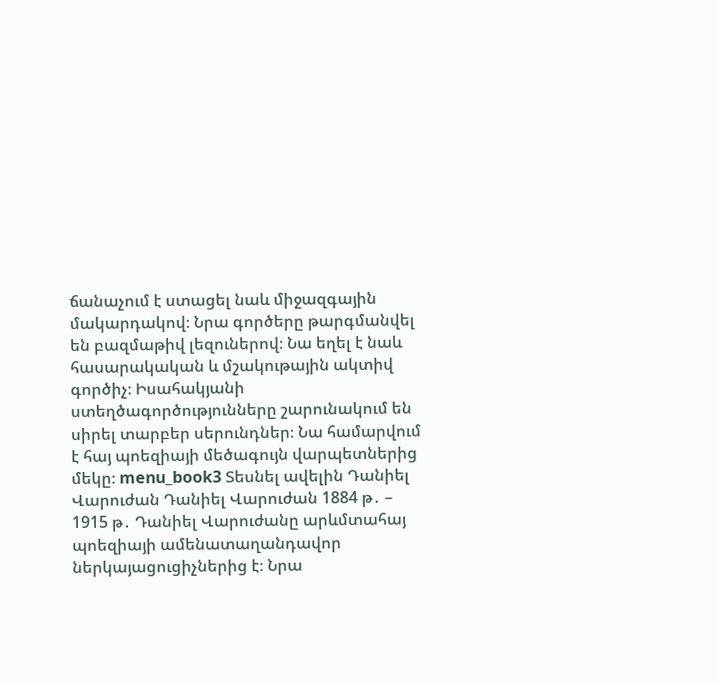ճանաչում է ստացել նաև միջազգային մակարդակով։ Նրա գործերը թարգմանվել են բազմաթիվ լեզուներով։ Նա եղել է նաև հասարակական և մշակութային ակտիվ գործիչ։ Իսահակյանի ստեղծագործությունները շարունակում են սիրել տարբեր սերունդներ։ Նա համարվում է հայ պոեզիայի մեծագույն վարպետներից մեկը։ menu_book3 Տեսնել ավելին Դանիել Վարուժան Դանիել Վարուժան 1884 թ․ – 1915 թ․ Դանիել Վարուժանը արևմտահայ պոեզիայի ամենատաղանդավոր ներկայացուցիչներից է։ Նրա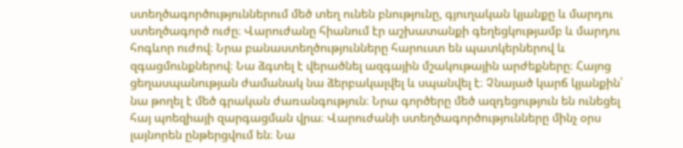ստեղծագործություններում մեծ տեղ ունեն բնությունը, գյուղական կյանքը և մարդու ստեղծագործ ուժը։ Վարուժանը հիանում էր աշխատանքի գեղեցկությամբ և մարդու հոգևոր ուժով։ Նրա բանաստեղծությունները հարուստ են պատկերներով և զգացմունքներով։ Նա ձգտել է վերածնել ազգային մշակութային արժեքները։ Հայոց ցեղասպանության ժամանակ նա ձերբակալվել և սպանվել է։ Չնայած կարճ կյանքին՝ նա թողել է մեծ գրական ժառանգություն։ Նրա գործերը մեծ ազդեցություն են ունեցել հայ պոեզիայի զարգացման վրա։ Վարուժանի ստեղծագործությունները մինչ օրս լայնորեն ընթերցվում են։ Նա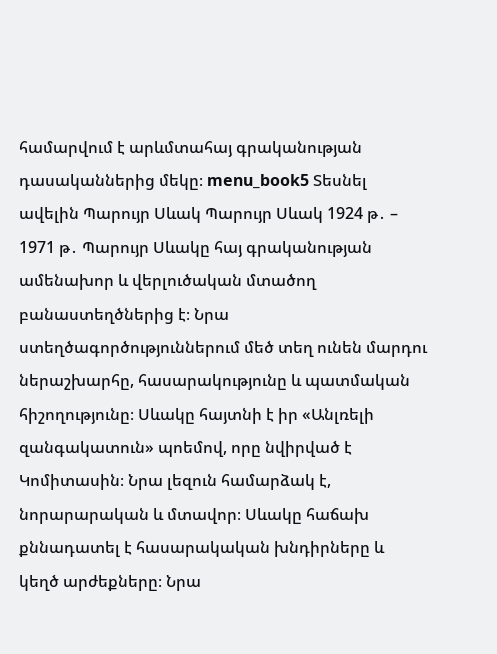համարվում է արևմտահայ գրականության դասականներից մեկը։ menu_book5 Տեսնել ավելին Պարույր Սևակ Պարույր Սևակ 1924 թ․ – 1971 թ․ Պարույր Սևակը հայ գրականության ամենախոր և վերլուծական մտածող բանաստեղծներից է։ Նրա ստեղծագործություններում մեծ տեղ ունեն մարդու ներաշխարհը, հասարակությունը և պատմական հիշողությունը։ Սևակը հայտնի է իր «Անլռելի զանգակատուն» պոեմով, որը նվիրված է Կոմիտասին։ Նրա լեզուն համարձակ է, նորարարական և մտավոր։ Սևակը հաճախ քննադատել է հասարակական խնդիրները և կեղծ արժեքները։ Նրա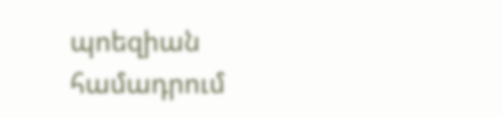պոեզիան համադրում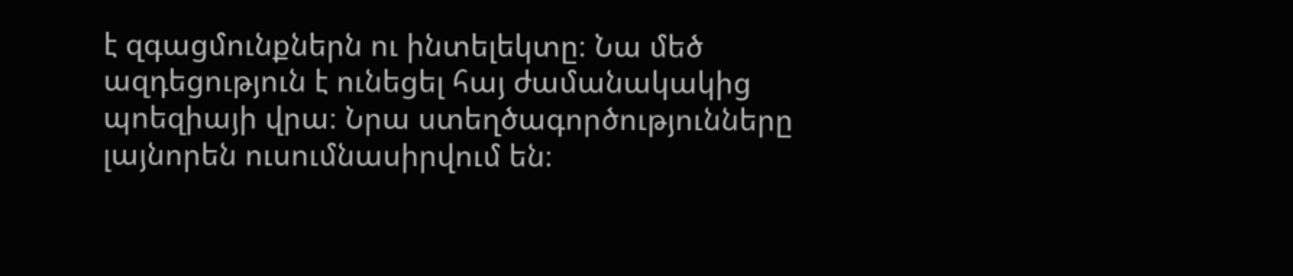է զգացմունքներն ու ինտելեկտը։ Նա մեծ ազդեցություն է ունեցել հայ ժամանակակից պոեզիայի վրա։ Նրա ստեղծագործությունները լայնորեն ուսումնասիրվում են։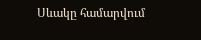Սևակը համարվում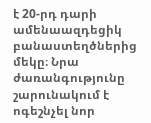է 20-րդ դարի ամենաազդեցիկ բանաստեղծներից մեկը։ Նրա ժառանգությունը շարունակում է ոգեշնչել նոր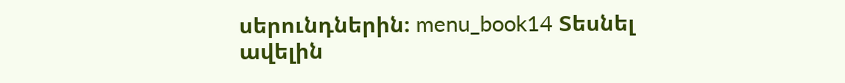սերունդներին։ menu_book14 Տեսնել ավելին